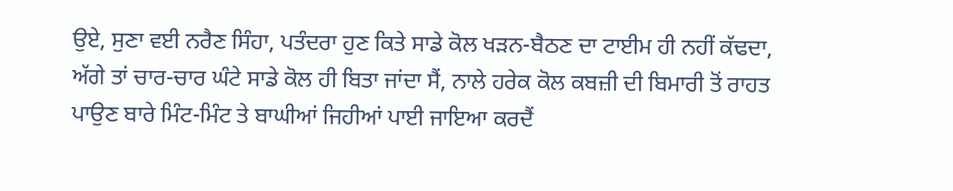ਉਏ, ਸੁਣਾ ਵਈ ਨਰੈਣ ਸਿੰਹਾ, ਪਤੰਦਰਾ ਹੁਣ ਕਿਤੇ ਸਾਡੇ ਕੋਲ ਖੜਨ-ਬੈਠਣ ਦਾ ਟਾਈਮ ਹੀ ਨਹੀਂ ਕੱਢਦਾ, ਅੱਗੇ ਤਾਂ ਚਾਰ-ਚਾਰ ਘੰਟੇ ਸਾਡੇ ਕੋਲ ਹੀ ਬਿਤਾ ਜਾਂਦਾ ਸੈਂ, ਨਾਲੇ ਹਰੇਕ ਕੋਲ ਕਬਜ਼ੀ ਦੀ ਬਿਮਾਰੀ ਤੋਂ ਰਾਹਤ ਪਾਉਣ ਬਾਰੇ ਮਿੰਟ-ਮਿੰਟ ਤੇ ਬਾਘੀਆਂ ਜਿਹੀਆਂ ਪਾਈ ਜਾਇਆ ਕਰਦੈਂ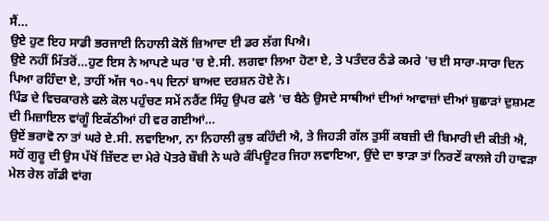ਸੈਂ…
ਉਏ ਹੁਣ ਇਹ ਸਾਡੀ ਭਰਜਾਈ ਨਿਹਾਲੀ ਕੋਲੋਂ ਜ਼ਿਆਦਾ ਈ ਡਰ ਲੱਗ ਪਿਐ।
ਉਏ ਨਹੀਂ ਮਿੱਤਰੋਂ…ਹੁਣ ਇਸ ਨੇ ਆਪਣੇ ਘਰ 'ਚ ਏ.ਸੀ. ਲਗਵਾ ਲਿਆ ਹੋਣਾ ਏ, ਤੇ ਪਤੰਦਰ ਠੰਡੇ ਕਮਰੇ 'ਚ ਈ ਸਾਰਾ-ਸਾਰਾ ਦਿਨ ਪਿਆ ਰਹਿੰਦਾ ਏ, ਤਾਹੀਂ ਅੱਜ ੧੦-੧੫ ਦਿਨਾਂ ਬਾਅਦ ਦਰਸ਼ਨ ਹੋਏ ਨੇ।
ਪਿੰਡ ਦੇ ਵਿਚਕਾਰਲੇ ਫਲੇ ਕੋਲ ਪਹੁੰਚਣ ਸਮੇਂ ਨਰੈਂਣ ਸਿੰਹੁ ਉਪਰ ਫਲੇ 'ਚ ਬੈਠੇ ਉਸਦੇ ਸਾਥੀਆਂ ਦੀਆਂ ਆਵਾਜ਼ਾਂ ਦੀਆਂ ਬੁਛਾੜਾਂ ਦੁਸ਼ਮਣ ਦੀ ਮਿਜ਼ਾਇਲ ਵਾਂਗੂੰ ਇਕੱਠੀਆਂ ਹੀ ਵਰ ਗਈਆਂ…
ਉਏਂ ਭਰਾਵੋ ਨਾ ਤਾਂ ਘਰੇ ਏ.ਸੀ. ਲਵਾਇਆ, ਨਾ ਨਿਹਾਲੀ ਕੁਝ ਕਹਿੰਦੀ ਐ, ਤੇ ਜਿਹੜੀ ਗੱਲ ਤੁਸੀਂ ਕਬਜ਼ੀ ਦੀ ਬਿਮਾਰੀ ਦੀ ਕੀਤੀ ਐ, ਸਹੋਂ ਗੁਰੂ ਦੀ ਉਸ ਪੱਖੋਂ ਜ਼ਿੱਦਣ ਦਾ ਮੇਰੇ ਪੋਤਰੇ ਬੌਬੀ ਨੇ ਘਰੇ ਕੰਪਿਊਟਰ ਜਿਹਾ ਲਵਾਇਆ, ਉਂਦੇ ਦਾ ਝਾੜਾ ਤਾਂ ਨਿਰਣੇਂ ਕਾਲਜੇ ਹੀ ਹਾਵੜਾ ਮੇਲ ਰੇਲ ਗੱਡੀ ਵਾਂਗ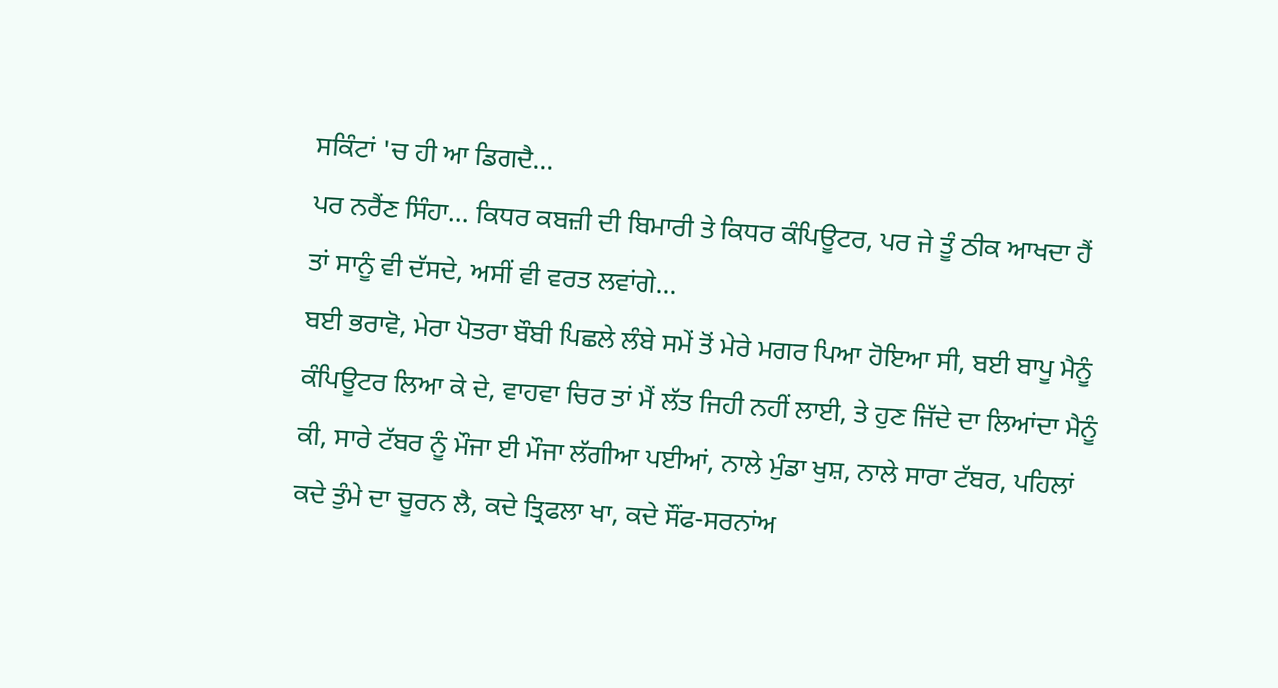ਸਕਿੰਟਾਂ 'ਚ ਹੀ ਆ ਡਿਗਦੈ…
ਪਰ ਨਰੈਂਣ ਸਿੰਹਾ… ਕਿਧਰ ਕਬਜ਼ੀ ਦੀ ਬਿਮਾਰੀ ਤੇ ਕਿਧਰ ਕੰਪਿਊਟਰ, ਪਰ ਜੇ ਤੂੰ ਠੀਕ ਆਖਦਾ ਹੈਂ ਤਾਂ ਸਾਨੂੰ ਵੀ ਦੱਸਦੇ, ਅਸੀਂ ਵੀ ਵਰਤ ਲਵਾਂਗੇ…
ਬਈ ਭਰਾਵੋ, ਮੇਰਾ ਪੋਤਰਾ ਬੌਬੀ ਪਿਛਲੇ ਲੰਬੇ ਸਮੇਂ ਤੋਂ ਮੇਰੇ ਮਗਰ ਪਿਆ ਹੋਇਆ ਸੀ, ਬਈ ਬਾਪੂ ਮੈਨੂੰ ਕੰਪਿਊਟਰ ਲਿਆ ਕੇ ਦੇ, ਵਾਹਵਾ ਚਿਰ ਤਾਂ ਮੈਂ ਲੱਤ ਜਿਹੀ ਨਹੀਂ ਲਾਈ, ਤੇ ਹੁਣ ਜਿੱਦੇ ਦਾ ਲਿਆਂਦਾ ਮੈਨੂੰ ਕੀ, ਸਾਰੇ ਟੱਬਰ ਨੂੰ ਮੌਜਾ ਈ ਮੌਜਾ ਲੱਗੀਆ ਪਈਆਂ, ਨਾਲੇ ਮੁੰਡਾ ਖੁਸ਼, ਨਾਲੇ ਸਾਰਾ ਟੱਬਰ, ਪਹਿਲਾਂ ਕਦੇ ਤੁੰਮੇ ਦਾ ਚੂਰਨ ਲੈ, ਕਦੇ ਤ੍ਰਿਫਲਾ ਖਾ, ਕਦੇ ਸੌਂਫ-ਸਰਨਾਂਅ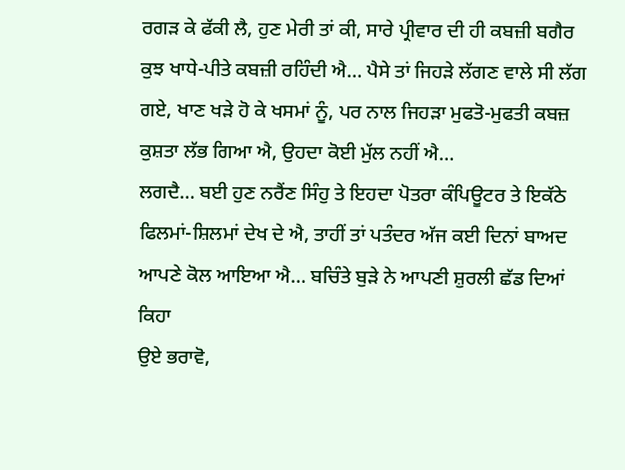ਰਗੜ ਕੇ ਫੱਕੀ ਲੈ, ਹੁਣ ਮੇਰੀ ਤਾਂ ਕੀ, ਸਾਰੇ ਪ੍ਰੀਵਾਰ ਦੀ ਹੀ ਕਬਜ਼ੀ ਬਗੈਰ ਕੁਝ ਖਾਧੇ-ਪੀਤੇ ਕਬਜ਼ੀ ਰਹਿੰਦੀ ਐ… ਪੈਸੇ ਤਾਂ ਜਿਹੜੇ ਲੱਗਣ ਵਾਲੇ ਸੀ ਲੱਗ ਗਏ, ਖਾਣ ਖੜੇ ਹੋ ਕੇ ਖਸਮਾਂ ਨੂੰ, ਪਰ ਨਾਲ ਜਿਹੜਾ ਮੁਫਤੋ-ਮੁਫਤੀ ਕਬਜ਼ ਕੁਸ਼ਤਾ ਲੱਭ ਗਿਆ ਐ, ਉਹਦਾ ਕੋਈ ਮੁੱਲ ਨਹੀਂ ਐ…
ਲਗਦੈ… ਬਈ ਹੁਣ ਨਰੈਂਣ ਸਿੰਹੁ ਤੇ ਇਹਦਾ ਪੋਤਰਾ ਕੰਪਿਊਟਰ ਤੇ ਇਕੱਠੇ ਫਿਲਮਾਂ-ਸ਼ਿਲਮਾਂ ਦੇਖ ਦੇ ਐ, ਤਾਹੀਂ ਤਾਂ ਪਤੰਦਰ ਅੱਜ ਕਈ ਦਿਨਾਂ ਬਾਅਦ ਆਪਣੇ ਕੋਲ ਆਇਆ ਐ… ਬਚਿੰਤੇ ਬੁੜੇ ਨੇ ਆਪਣੀ ਸ਼ੁਰਲੀ ਛੱਡ ਦਿਆਂ ਕਿਹਾ
ਉਏ ਭਰਾਵੋ,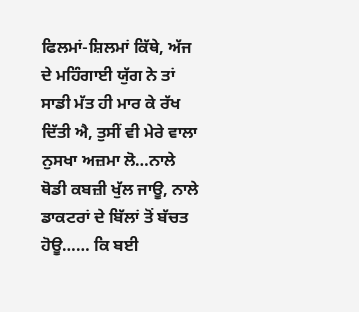ਫਿਲਮਾਂ-ਸ਼ਿਲਮਾਂ ਕਿੱਥੇ, ਅੱਜ ਦੇ ਮਹਿੰਗਾਈ ਯੁੱਗ ਨੇ ਤਾਂ ਸਾਡੀ ਮੱਤ ਹੀ ਮਾਰ ਕੇ ਰੱਖ ਦਿੱਤੀ ਐ, ਤੁਸੀਂ ਵੀ ਮੇਰੇ ਵਾਲਾ ਨੁਸਖਾ ਅਜ਼ਮਾ ਲੋ…ਨਾਲੇ ਥੋਡੀ ਕਬਜ਼ੀ ਖੁੱਲ ਜਾਊ, ਨਾਲੇ ਡਾਕਟਰਾਂ ਦੇ ਬਿੱਲਾਂ ਤੋਂ ਬੱਚਤ ਹੋਊ…… ਕਿ ਬਈ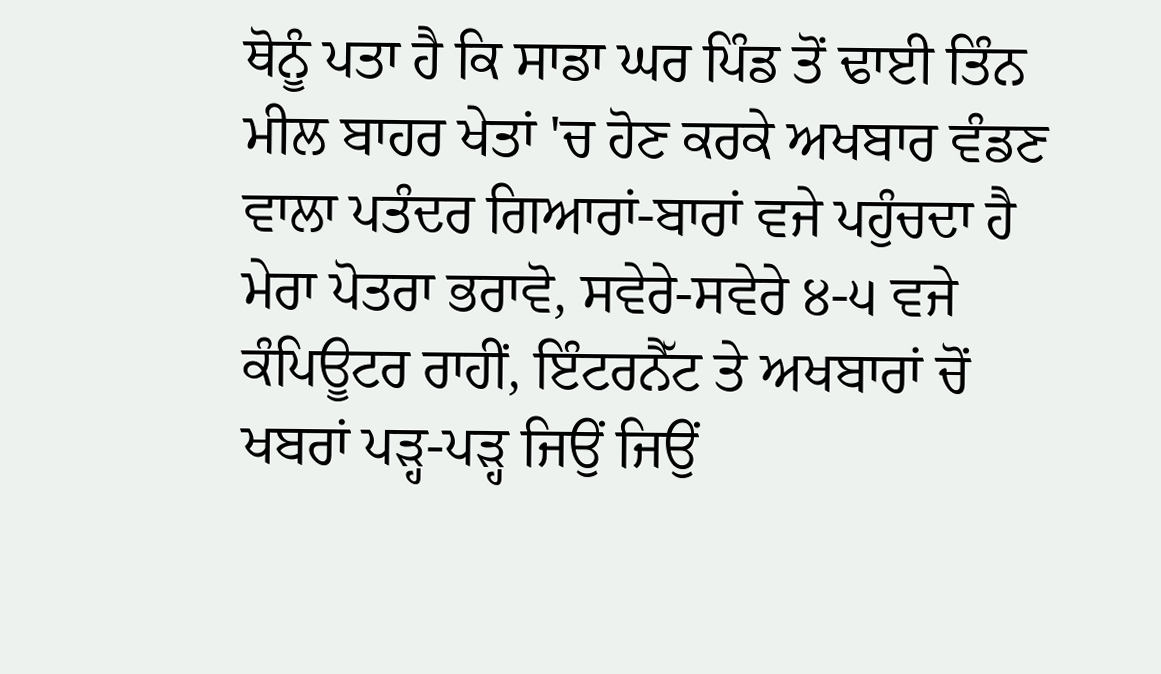ਥੋਨੂੰ ਪਤਾ ਹੈ ਕਿ ਸਾਡਾ ਘਰ ਪਿੰਡ ਤੋਂ ਢਾਈ ਤਿੰਨ ਮੀਲ ਬਾਹਰ ਖੇਤਾਂ 'ਚ ਹੋਣ ਕਰਕੇ ਅਖਬਾਰ ਵੰਡਣ ਵਾਲਾ ਪਤੰਦਰ ਗਿਆਰਾਂ-ਬਾਰਾਂ ਵਜੇ ਪਹੁੰਚਦਾ ਹੈ ਮੇਰਾ ਪੋਤਰਾ ਭਰਾਵੋ, ਸਵੇਰੇ-ਸਵੇਰੇ ੪-੫ ਵਜੇ ਕੰਪਿਊਟਰ ਰਾਹੀਂ, ਇੰਟਰਨੈੱਟ ਤੇ ਅਖਬਾਰਾਂ ਚੋਂ ਖਬਰਾਂ ਪੜ੍ਹ-ਪੜ੍ਹ ਜਿਉਂ ਜਿਉਂ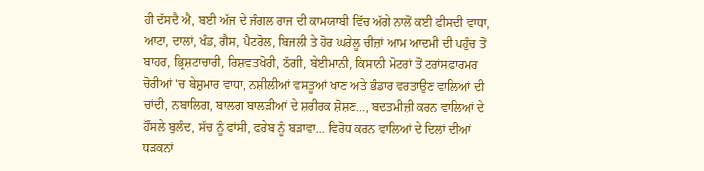ਹੀ ਦੱਸਦੈ ਐ, ਬਈ ਅੱਜ ਦੇ ਜੰਗਲ ਰਾਜ ਦੀ ਕਾਮਯਾਬੀ ਵਿੱਚ ਅੱਗੇ ਨਾਲੋਂ ਕਈ ਫੀਸਦੀ ਵਾਧਾ, ਆਟਾ, ਦਾਲਾਂ, ਖੰਡ, ਗੈਸ, ਪੈਟਰੋਲ, ਬਿਜਲੀ ਤੇ ਹੋਰ ਘਰੇਲੂ ਚੀਜ਼ਾਂ ਆਮ ਆਦਮੀ ਦੀ ਪਹੁੰਚ ਤੋਂ ਬਾਹਰ, ਭ੍ਰਿਸ਼ਟਾਚਾਰੀ, ਰਿਸ਼ਵਤਖੋਰੀ, ਠੱਗੀ, ਬੇਈਮਾਨੀ, ਕਿਸਾਨੀ ਮੋਟਰਾਂ ਤੋਂ ਟਰਾਂਸਫਾਰਮਰ ਚੋਰੀਆਂ 'ਚ ਬੇਸ਼ੁਮਾਰ ਵਾਧਾ, ਨਸ਼ੀਲੀਆਂ ਵਸਤੂਆਂ ਖਾਣ ਅਤੇ ਭੰਡਾਰ ਵਰਤਾਉਣ ਵਾਲਿਆਂ ਦੀ ਚਾਂਦੀ, ਨਬਾਲਿਗ, ਬਾਲਗ ਬਾਲੜੀਆਂ ਦੇ ਸ਼ਰੀਰਕ ਸ਼ੋਸ਼ਣ…, ਬਦਤਮੀਜ਼ੀ ਕਰਨ ਵਾਲਿਆਂ ਦੇ ਹੌਂਸਲੇ ਬੁਲੰਦ, ਸੱਚ ਨੂੰ ਫਾਂਸੀ, ਫਰੇਬ ਨੂੰ ਬੜਾਵਾ… ਵਿਰੋਧ ਕਰਨ ਵਾਲਿਆਂ ਦੇ ਦਿਲਾਂ ਦੀਆਂ ਧੜਕਨਾਂ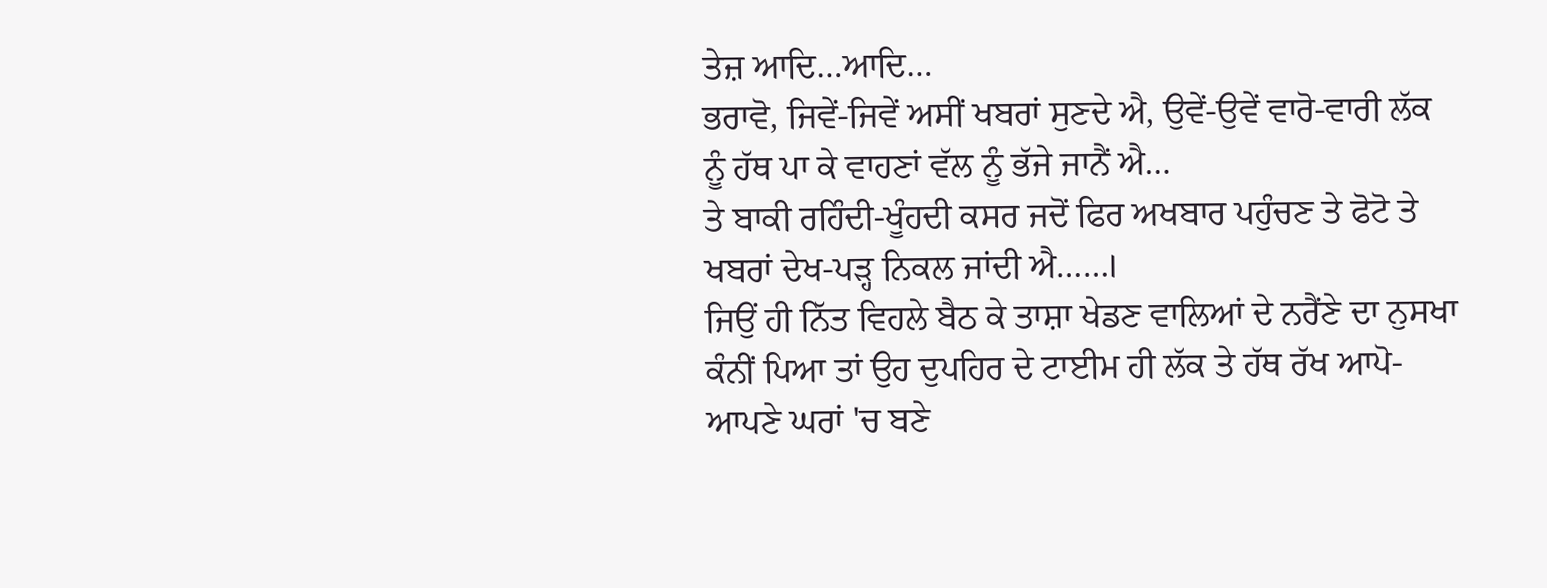ਤੇਜ਼ ਆਦਿ…ਆਦਿ…
ਭਰਾਵੋ, ਜਿਵੇਂ-ਜਿਵੇਂ ਅਸੀਂ ਖਬਰਾਂ ਸੁਣਦੇ ਐ, ਉਵੇਂ-ਉਵੇਂ ਵਾਰੋ-ਵਾਰੀ ਲੱਕ ਨੂੰ ਹੱਥ ਪਾ ਕੇ ਵਾਹਣਾਂ ਵੱਲ ਨੂੰ ਭੱਜੇ ਜਾਨੈਂ ਐ…
ਤੇ ਬਾਕੀ ਰਹਿੰਦੀ-ਖੂੰਹਦੀ ਕਸਰ ਜਦੋਂ ਫਿਰ ਅਖਬਾਰ ਪਹੁੰਚਣ ਤੇ ਫੋਟੋ ਤੇ ਖਬਰਾਂ ਦੇਖ-ਪੜ੍ਹ ਨਿਕਲ ਜਾਂਦੀ ਐ……।
ਜਿਉਂ ਹੀ ਨਿੱਤ ਵਿਹਲੇ ਬੈਠ ਕੇ ਤਾਸ਼ਾ ਖੇਡਣ ਵਾਲਿਆਂ ਦੇ ਨਰੈਂਣੇ ਦਾ ਨੁਸਖਾ ਕੰਨੀਂ ਪਿਆ ਤਾਂ ਉਹ ਦੁਪਹਿਰ ਦੇ ਟਾਈਮ ਹੀ ਲੱਕ ਤੇ ਹੱਥ ਰੱਖ ਆਪੋ-ਆਪਣੇ ਘਰਾਂ 'ਚ ਬਣੇ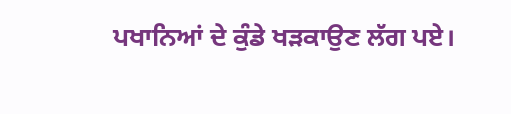ਪਖਾਨਿਆਂ ਦੇ ਕੁੰਡੇ ਖੜਕਾਉਣ ਲੱਗ ਪਏ।